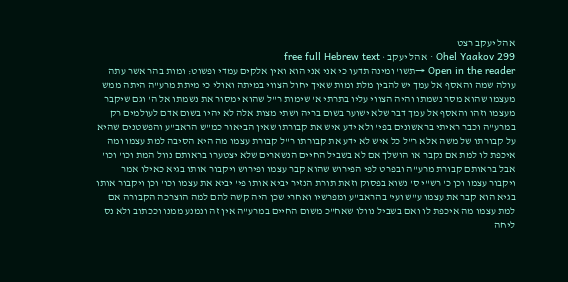אהל יעקב רצט
Ohel Yaakov 299 · אהל יעקב · free full Hebrew text
Open in the reader →תשו' ומינה תדעו כי אני אני הוא ואין אלקים עמדי ופשוט: ומות בהר אשר עתה עולה שמה והאסף אל עמך יש להבין מלת ומות שאיך יחול הצווי במיתה ואולי כי מיתת מרע"ה היתה ממש מעצמו שהוא מסר נשמתו והיה הצווי עליו בתרתי א' שימות ר"ל שהוא ימסור את נשמתו אל ה' וגם שיקבר מעצמו וזהו והאסף אל עמך דבר שלא ישוער בשום בריה ושתי מצות אלה לא יהיו בשום אדם לעולמים רק במרע"ה וכבר ראיתי בראשונים בפי' ולא ידע איש את קבורתו שאין הביאור כמ"ש הראב"ע והפשטנים שהיא על קבורתו של משה אלא ר"ל כל איש לא ידע את קבורתו ר"ל קבורת עצמו מה היא הסיבה למת עצמו ומה איכפת לו למת אם נקבר או הושלך אם לא בשביל החיים הנשארים שלא יצטערו בראותם נוול המת וכו' וכו' אבל בראותם קבורת מרע"ה ובפרט לפי הפירוש שהוא קבר עצמו ופירוש ויקבור אותו בגיא כאילו אמר ויקבור עצמו וכן כ' רש"י ס' נשוא בפסוק וזאת תורת הנזיר יביא אותו פי' יביא את עצמו וכו' וכן ויקבור אותו בגיא הוא קבר את עצמו ע"ש ועי' בהראב"ע ומפרשיו ואחרי שכן היה קשה להם למה הוצרכה הקבורה אם למת עצמו מה איכפת לו ואם בשביל נוולו שאח"כ משום החיים במרע"ה אין זה ונמנע ממנו וככתוב ולא נס ליחה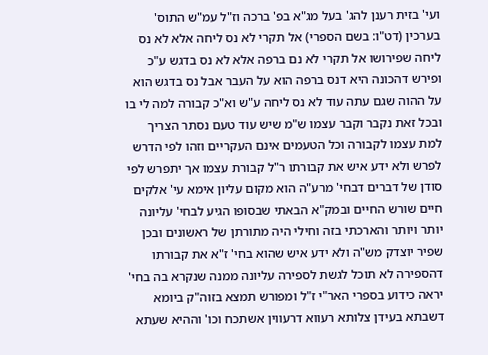ועי' בזית רענן להג' בעל מג"א בפ' ברכה וז"ל עמ"ש התוס' בערכין (דט"ו: בשם הספרי) אל תקרי לא נס ליחה אלא לא נס ליחה שפירושו אל תקרי לא נם ברפה אלא לא נס בדגש ע"כ ופירש דהכונה היא דנס ברפה הוא על העבר אבל נס בדגש הוא על ההוה שגם עתה עוד לא נס ליחה ע"ש וא"כ קבורה למה לי בו ובכל זאת נקבר וקבר עצמו ש"מ שיש עוד טעם נסתר הצריך למת עצמו לקבורה וכל הטעמים אינם העקריים וזהו לפי הדרש לפרש ולא ידע איש את קבורתו ר"ל קבורת עצמו אך יתפרש לפי סודן של דברים דבחי' מרע"ה הוא מקום עליון אימא עי' אלקים חיים שורש החיים ובמק"א הבאתי שבסופו הגיע לבחי' עליונה יותר ויותר והארכתי בזה וחילי היה מתורתן של ראשונים ובכן שפיר יוצדק מש"ה ולא ידע איש שהוא בחי' ז"א את קבורתו דהספירה לא תוכל לגשת לספירה עליונה ממנה שנקרא בה בחי' יראה כידוע בספרי האר"י ז"ל ומפורש תמצא בזוה"ק ביומא דשבתא בעידן צלותא רעווא דרעווין אשתכח וכו' וההיא שעתא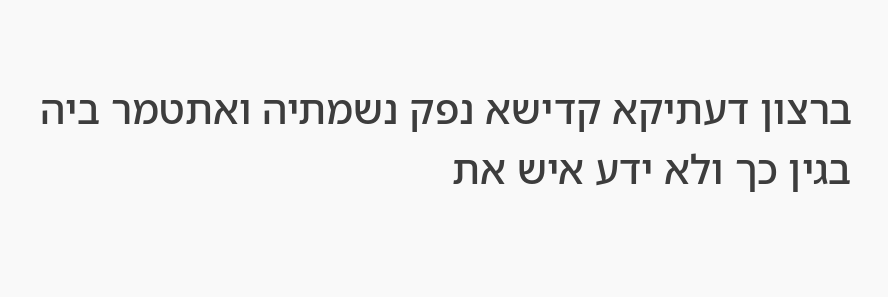ברצון דעתיקא קדישא נפק נשמתיה ואתטמר ביה בגין כך ולא ידע איש את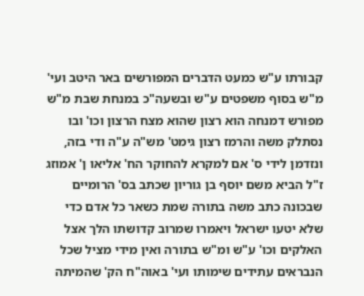קבורתו ע"ש כמעט הדברים המפורשים באר היטב ועי' מ"ש בסוף משפטים ע"ש ובשעה"כ במנחת שבת מ"ש מפורש דמנחה הוא רצון שהוא מצח הרצון וכו' ובו נסתלק משה והרמז רצון גימט' מש"ה ע"ה ודי בזה, ונזדמן לידי ס' אם למקרא להחוקר הח' אליאו ן' אמוזג ז"ל הביא משם יוסף בן גוריון שכתב בס' הרומיים שבכונה כתב משה בתורה שמת כשאר כל אדם כדי שלא יטעו ישראל ויאמרו שמרוב קדושתו הלך אצל האלקים וכו' ע"ש ומ"ש בתורה ואין מידי מציל שכל הנבראים עתידים שימותו ועי' באוה"ח הק' שהמיתה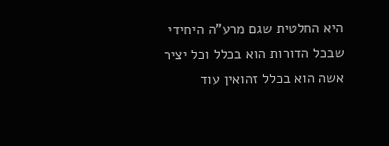היא החלטית שגם מרע"ה היחידי שבכל הדורות הוא בכלל וכל יציר אשה הוא בכלל זהואין עוד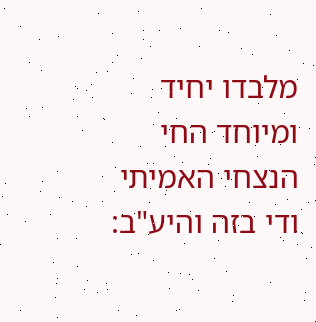מלבדו יחיד ומיוחד החי הנצחי האמיתי ודי בזה והיע"ב: